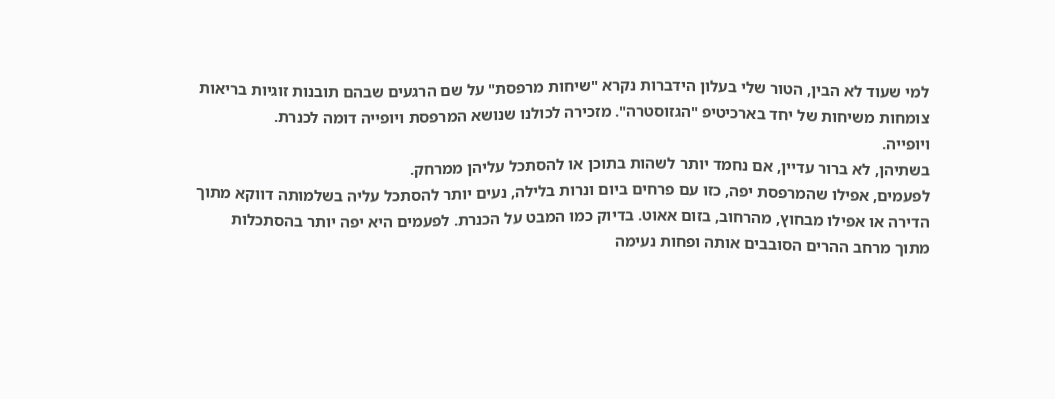למי שעוד לא הבין, הטור שלי בעלון הידברות נקרא "שיחות מרפסת" על שם הרגעים שבהם תובנות זוגיות בריאות צומחות משיחות של יחד בארכיטיפ "הגזוסטרה". מזכירה לכולנו שנושא המרפסת ויופייה דומה לכנרת.
ויופייה.
בשתיהן, לא ברור עדיין, אם נחמד יותר לשהות בתוכן או להסתכל עליהן ממרחק.
לפעמים, אפילו שהמרפסת יפה, כזו עם פרחים ביום ונרות בלילה, נעים יותר להסתכל עליה בשלמותה דווקא מתוך הדירה או אפילו מבחוץ, מהרחוב, בזום אאוט. בדיוק כמו המבט על הכנרת. לפעמים היא יפה יותר בהסתכלות מתוך מרחב ההרים הסובבים אותה ופחות נעימה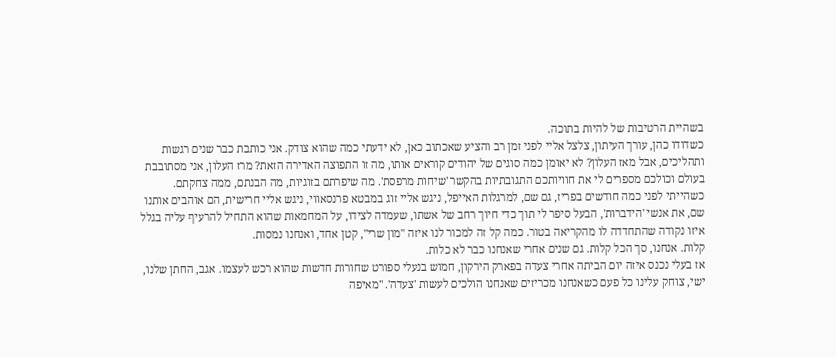בשהיית הרטיבות של להיות בתוכה.
כשדודו כהן, עורך העיתון, צלצל אליי לפני זמן רב והציע שאכתוב כאן, לא ידעתי כמה שהוא צודק. אני כותבת כבר שנים רגשות ותהליכים, אבל מאז העלון? לא יאומן כמה סוגים של יהודים קוראים אותו, מה זו התפוצה האדירה הזאת? מרז העלון, אני מסתובבת בעולם וכולכם מספרים לי את חוויותכם התגובתיות בהקשר 'שיחות מרפסת'. מה שיפרתם בזוגיות, מה הבנתם, ממה צחקתם. כשהייתי לפני כמה חודשים בפריז, גם שם, למרגלות האייפל, ניגש אליי זוג במבטא פרנסאווי, ניגש אליי חרישית, הם אוהבים אותנו שם, את אנשי 'הידברות', הבעל סיפר לי תוך כדי חיוך רחב של אשתו, שעמדה לצידו, על המחמאות שהוא התחיל להרעיף עליה בגלל איזו נקודה שהתחדדה לו מהקריאה בטור. כמה קל זה למכור לנו איזה "מון שרי", קטן אחד, ואנחנו נמסות.
קלות. אנחנו, סך הכל קלות. גם שנים אחרי שאנחנו כבר לא כלות.
אז בעלי נכנס איזה יום הביתה אחרי צעדה בפארק הירקון, חמוש בנעלי ספורט שחורות חדשות שהוא רכש לעצמו. אגב, החתן שלנו, ישי, צוחק עלינו כל פעם כשאנחנו מכריזים שאנחנו הולכים לעשות 'צעדה'. "מאיפה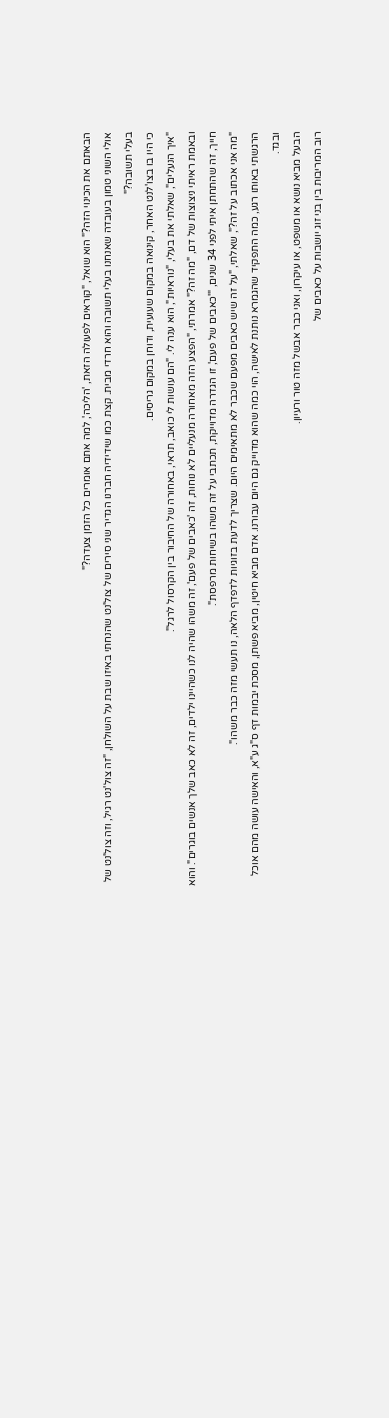הבאתם את הכינוי הזה?" הוא שואל, "קוראים לפעולה הזאת, 'הליכה', למה אתם אומרים כל הזמן צעדה?"
אולי השוני טמון בעובדה שאנחנו בעלי תשובה והוא חרדי מבית. קצת כמו שידידיה חברנו הגדיר שני סירים של צול'נט שהנחתי באיזו שבת על השולחן, "זה צול'נט רגיל, וזה צול'נט של בעלי תשובה?"
כי היו בו בצו'לנט האחר, קינואה במקום שעועית, ודוחן במקום גריסים.
"איך הנעלים", שאלתי את בעלי, "נוראיות", הוא ענה לי. "הם עושות לי כואב, תראי, באחורה של החיבור בין הקרסול לרגל".
ובאמת ראיתי ניצוצות של דם, "מה זה?" אמרתי, "הפצע הזה מאחורה מנעליים לא נוחות, זה 'כאבים של פעם', זה משהו שהיה לנו כשהיינו ילדים, זה לא כאב שלך אנשים בוגרים". והוא חייך, זה שהתחתן איתי לפני 34 שנים, "'כאבים של פעם', זו הגדרה מדוייקת, תכתבי על זה משהו בשיחות מרפסת".
"מה אני אכתוב על זה?", שאלתי, "על זה שיש כאבים מפעם שכבר לא מתאימים היום. שצריך לדעת בזוגיות לדפדף הלאה, נו תעשי מזה כבר משהו".
הרגשתי באותו רגע, כמה התפקיד שהגמרא נותנת לאישה, הוי כמה שהוא מדוייק גם היום עבורנו. אדם מביא חיטין, מביא פשתן, מסכת יבמות דף ס"ג ע"א, והאישה עושה מהם אוכל ובגד.
הבעל מביא נושא או משפט, או עיקרון, ואני כבר אבשל מזה טור ורעיון.
רוב המריבות בין בני זוג יושבות על כאבים של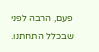פעם, הרבה לפני שבכלל התחתנו.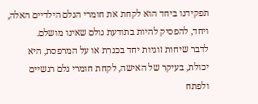תפקידנו ביחד הוא לקחת את חומרי הגלם הילדיים האלה, ויחד, להפסיק להיות בתודעת גולם שאינו מושלם.
לדבר שיחות זוגיות יחד בכנרת או על המרפסת, היא יכולת, בעיקר של האישה, לקחת חומרי גלם רגשיים ולפתח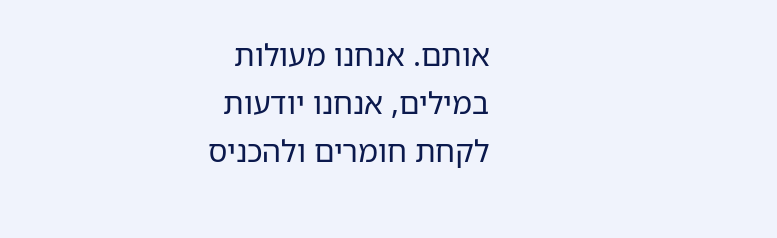אותם. אנחנו מעולות במילים, אנחנו יודעות לקחת חומרים ולהכניס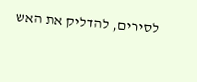לסירים, להדליק את האש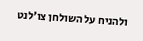ולהניח על השולחן צו'לנט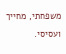משפחתי, מחייך ועסיסי.